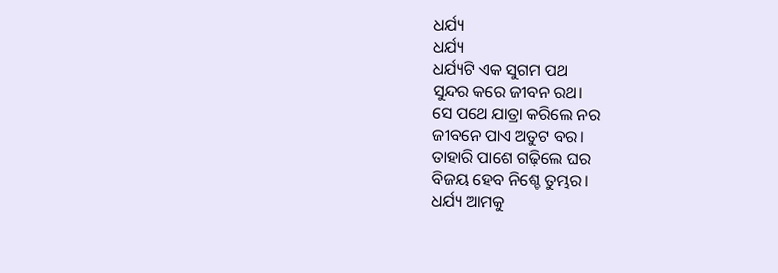ଧର୍ଯ୍ୟ
ଧର୍ଯ୍ୟ
ଧର୍ଯ୍ୟଟି ଏକ ସୁଗମ ପଥ
ସୁନ୍ଦର କରେ ଜୀବନ ରଥ।
ସେ ପଥେ ଯାତ୍ରା କରିଲେ ନର
ଜୀବନେ ପାଏ ଅତୁଟ ବର।
ତାହାରି ପାଶେ ଗଢ଼ିଲେ ଘର
ବିଜୟ ହେବ ନିଶ୍ଚେ ତୁମ୍ଭର।
ଧର୍ଯ୍ୟ ଆମକୁ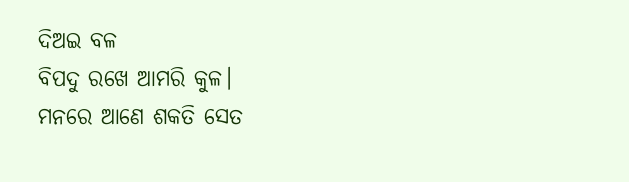ଦିଅଇ ବଳ
ବିପଦୁ ରଖେ ଆମରି କୁଳ।
ମନରେ ଆଣେ ଶକତି ସେତ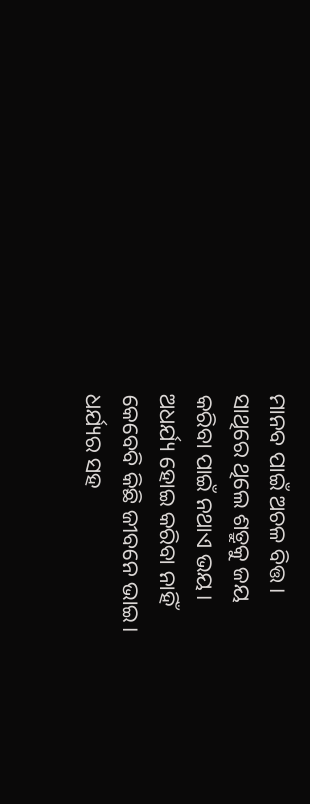ମାନବ ପାଇଁ ଅଚଳ ବିତ୍ତ।
ସାଥିରେ ଥିଲେ ଶତ୍ରୁକୁ ଜୟ
କରିବା ପାଇଁ ନଥାଏ ଭୟ।
ଅଧର୍ଯ୍ୟ ହୋଇ କରିବା ନାହିଁ
କେବେବି କିଛି ଜୀବନେ ଭାଇ।
ଧର୍ଯ୍ୟର ସହ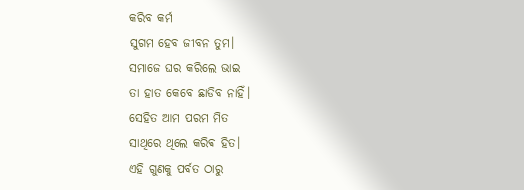କରିବ କର୍ମ
ସୁଗମ ହେବ ଜୀବନ ତୁମ।
ସମାଜେ ଘର କରିଲେ ଭାଇ
ତା ହାତ କେବେ ଛାଡିବ ନାହିଁ।
ସେହିତ ଆମ ପରମ ମିତ
ସାଥିରେ ଥିଲେ କରିଵ ହିତ।
ଏହି ଗୁଣକୁ ପର୍ବତ ଠାରୁ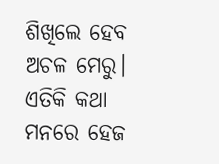ଶିଖିଲେ ହେବ ଅଚଳ ମେରୁ।
ଏତିକି କଥା ମନରେ ହେଜ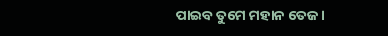ପାଇବ ତୁମେ ମହାନ ତେଜ।